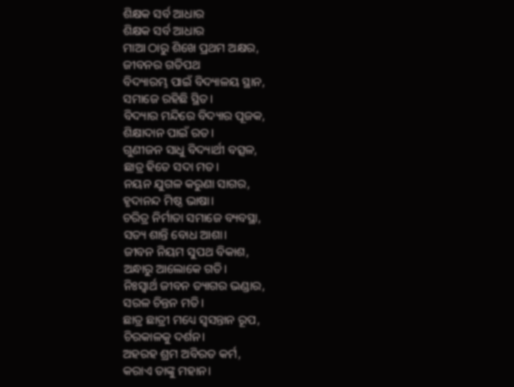ଶିକ୍ଷକ ସର୍ବ ଆଧାର
ଶିକ୍ଷକ ସର୍ବ ଆଧାର
ମାଆ ଠାରୁ ଶିଖେ ପ୍ରଥମ ଅକ୍ଷର,
ଜୀବନର ଗତିପଥ
ବିଦ୍ୟାରମ୍ଭ ପାଇଁ ବିଦ୍ୟାଳୟ ସ୍ଥାନ,
ସମାଜେ ରହିଛି ସ୍ଥିତ।
ବିଦ୍ୟାର ମନ୍ଦିରେ ବିଦ୍ୟାର ପୂଜକ,
ଶିକ୍ଷାଦାନ ପାଇଁ ରତ।
ଗୁଣୀଜନ ସାଧୁ ବିଦ୍ୟାର୍ଥୀ ବତ୍ସଳ,
ଛାତ୍ର ହିତେ ସଦା ମତ।
ନୟନ ଯୁଗଳ କରୁଣା ସାଗର,
ହୃଦାନନ୍ଦ ମିଷ୍ଠ ଭାଷା।
ଚରିତ୍ର ନିର୍ମାତା ସମାଜେ ବ୍ୟବସ୍ଥା,
ସତ୍ୟ ଶାନ୍ତି ବୋଧ ଆଶା।
ଜୀବନ ନିୟମ ସୁପଥ ବିକାଶ,
ଅନ୍ଧାରୁ ଆଲୋକେ ଗତି।
ନିଃସ୍ୱାର୍ଥ ଜୀବନ ତ୍ୟାଗର ଭଣ୍ଡାର,
ସରଳ ଚିନ୍ତନ ମତି।
ଛାତ୍ର ଛାତ୍ରୀ ମଧ୍ୟେ ସ୍ଵସନ୍ତାନ ରୂପ,
ଚିରକାଳକୁ ଦର୍ଶନ।
ଅହରହ ଶ୍ରମ ଅବିରତ କର୍ମ,
କରାଏ ତାଙ୍କୁ ମହାନ।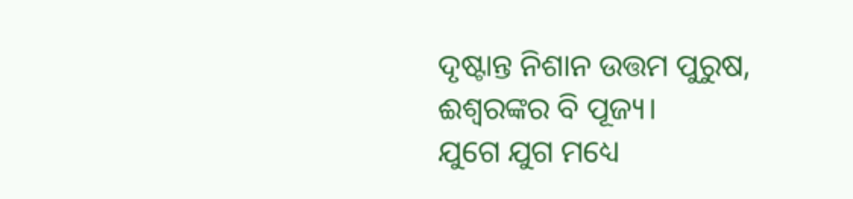ଦୃଷ୍ଟାନ୍ତ ନିଶାନ ଉତ୍ତମ ପୁରୁଷ,
ଈଶ୍ୱରଙ୍କର ବି ପୂଜ୍ୟ।
ଯୁଗେ ଯୁଗ ମଧ୍ୟେ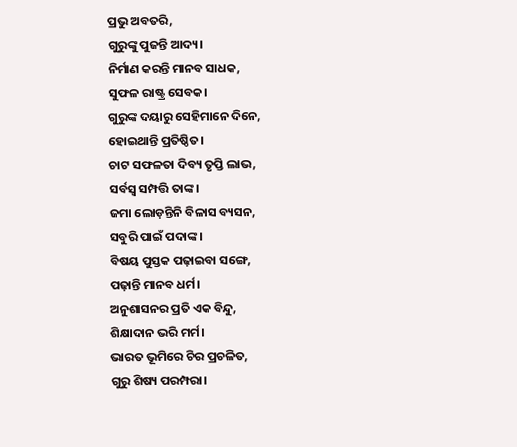ପ୍ରଭୁ ଅବତରି,
ଗୁରୁଙ୍କୁ ପୁଜନ୍ତି ଆଦ୍ୟ।
ନିର୍ମାଣ କରନ୍ତି ମାନବ ସାଧକ,
ସୁଫଳ ରାଷ୍ଟ୍ର ସେବକ।
ଗୁରୁଙ୍କ ଦୟାରୁ ସେହିମାନେ ଦିନେ,
ହୋଇଥାନ୍ତି ପ୍ରତିଷ୍ଠିତ।
ଚାଟ ସଫଳତା ଦିବ୍ୟ ତୃପ୍ତି ଲାଭ,
ସର୍ବସ୍ୱ ସମ୍ପତ୍ତି ତାଙ୍କ।
ଜମା ଲୋଡ଼ନ୍ତିନି ବିଳାସ ବ୍ୟସନ,
ସବୁରି ପାଇଁ ପଦାଙ୍କ।
ବିଷୟ ପୁସ୍ତକ ପଢ଼ାଇବା ସଙ୍ଗେ,
ପଢ଼ାନ୍ତି ମାନବ ଧର୍ମ।
ଅନୁଶାସନର ପ୍ରତି ଏକ ବିନ୍ଦୁ,
ଶିକ୍ଷାଦାନ ଭରି ମର୍ମ।
ଭାରତ ଭୂମିରେ ଚିର ପ୍ରଚଳିତ,
ଗୁରୁ ଶିଷ୍ୟ ପରମ୍ପରା।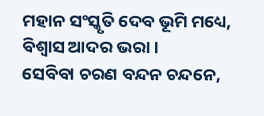ମହାନ ସଂସ୍କୃତି ଦେବ ଭୂମି ମଧ୍ୟେ,
ବିଶ୍ୱାସ ଆଦର ଭରା।
ସେବିବା ଚରଣ ବନ୍ଦନ ଚନ୍ଦନେ,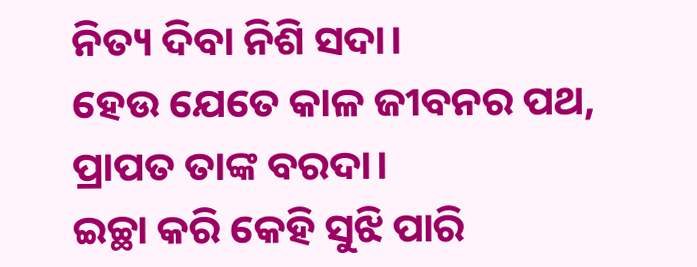ନିତ୍ୟ ଦିବା ନିଶି ସଦା।
ହେଉ ଯେତେ କାଳ ଜୀବନର ପଥ,
ପ୍ରାପତ ତାଙ୍କ ବରଦା।
ଇଚ୍ଛା କରି କେହି ସୁଝି ପାରି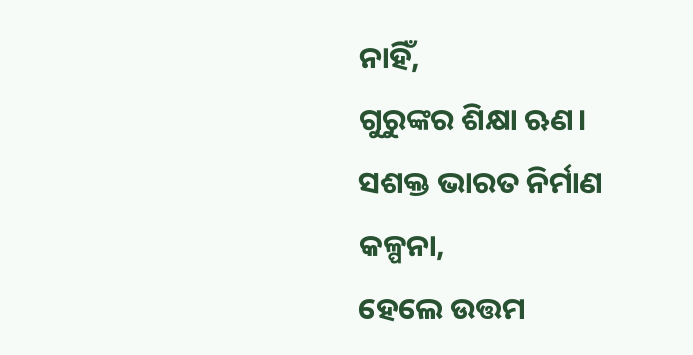ନାହିଁ,
ଗୁରୁଙ୍କର ଶିକ୍ଷା ଋଣ।
ସଶକ୍ତ ଭାରତ ନିର୍ମାଣ କଳ୍ପନା,
ହେଲେ ଉତ୍ତମ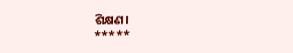ଶିକ୍ଷଣ।
*****